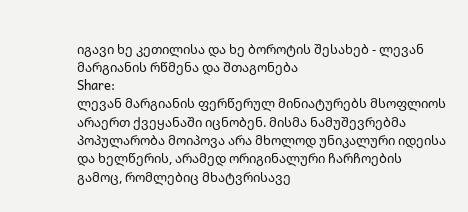იგავი ხე კეთილისა და ხე ბოროტის შესახებ - ლევან მარგიანის რწმენა და შთაგონება
Share:
ლევან მარგიანის ფერწერულ მინიატურებს მსოფლიოს არაერთ ქვეყანაში იცნობენ. მისმა ნამუშევრებმა პოპულარობა მოიპოვა არა მხოლოდ უნიკალური იდეისა და ხელწერის, არამედ ორიგინალური ჩარჩოების გამოც, რომლებიც მხატვრისავე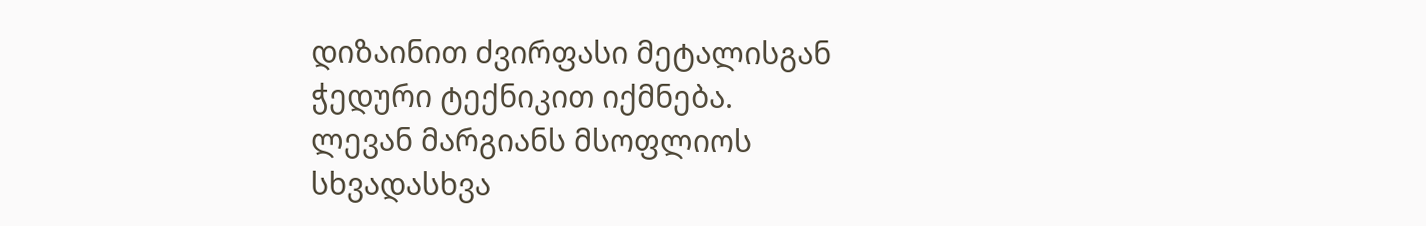დიზაინით ძვირფასი მეტალისგან ჭედური ტექნიკით იქმნება.
ლევან მარგიანს მსოფლიოს სხვადასხვა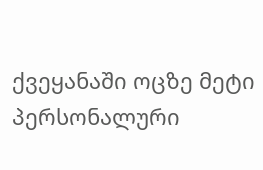ქვეყანაში ოცზე მეტი პერსონალური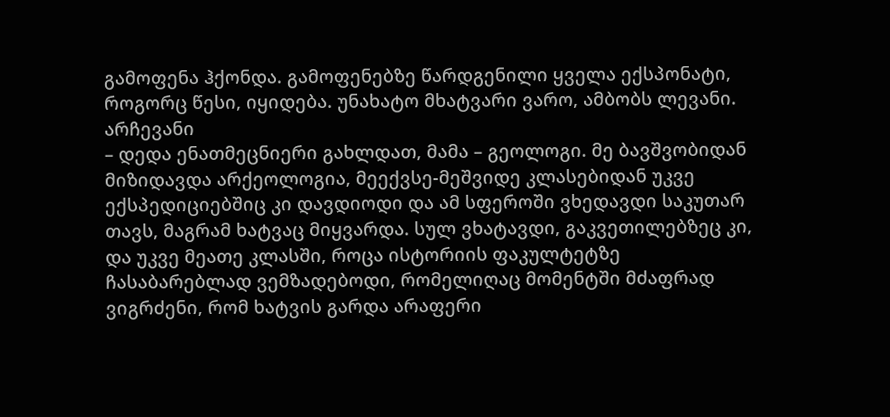გამოფენა ჰქონდა. გამოფენებზე წარდგენილი ყველა ექსპონატი, როგორც წესი, იყიდება. უნახატო მხატვარი ვარო, ამბობს ლევანი.
არჩევანი
– დედა ენათმეცნიერი გახლდათ, მამა – გეოლოგი. მე ბავშვობიდან მიზიდავდა არქეოლოგია, მეექვსე-მეშვიდე კლასებიდან უკვე ექსპედიციებშიც კი დავდიოდი და ამ სფეროში ვხედავდი საკუთარ თავს, მაგრამ ხატვაც მიყვარდა. სულ ვხატავდი, გაკვეთილებზეც კი, და უკვე მეათე კლასში, როცა ისტორიის ფაკულტეტზე ჩასაბარებლად ვემზადებოდი, რომელიღაც მომენტში მძაფრად ვიგრძენი, რომ ხატვის გარდა არაფერი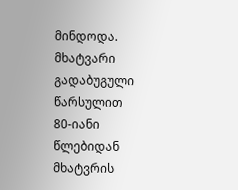მინდოდა.
მხატვარი გადაბუგული წარსულით
80-იანი წლებიდან მხატვრის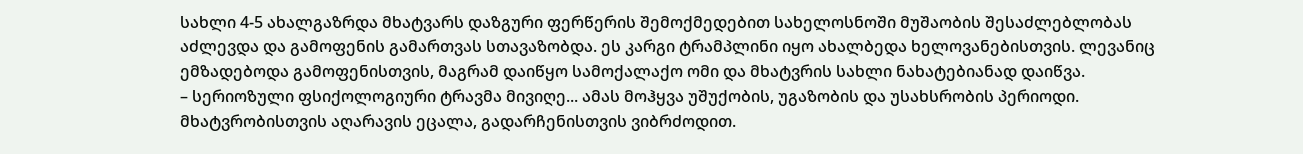სახლი 4-5 ახალგაზრდა მხატვარს დაზგური ფერწერის შემოქმედებით სახელოსნოში მუშაობის შესაძლებლობას აძლევდა და გამოფენის გამართვას სთავაზობდა. ეს კარგი ტრამპლინი იყო ახალბედა ხელოვანებისთვის. ლევანიც ემზადებოდა გამოფენისთვის, მაგრამ დაიწყო სამოქალაქო ომი და მხატვრის სახლი ნახატებიანად დაიწვა.
– სერიოზული ფსიქოლოგიური ტრავმა მივიღე... ამას მოჰყვა უშუქობის, უგაზობის და უსახსრობის პერიოდი. მხატვრობისთვის აღარავის ეცალა, გადარჩენისთვის ვიბრძოდით.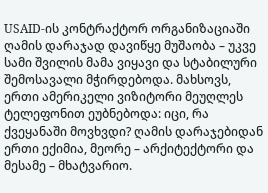USAID-ის კონტრაქტორ ორგანიზაციაში ღამის დარაჯად დავიწყე მუშაობა – უკვე სამი შვილის მამა ვიყავი და სტაბილური შემოსავალი მჭირდებოდა. მახსოვს, ერთი ამერიკელი ვიზიტორი მეუღლეს ტელეფონით ეუბნებოდა: იცი, რა ქვეყანაში მოვხვდი? ღამის დარაჯებიდან ერთი ექიმია, მეორე – არქიტექტორი და მესამე – მხატვარიო.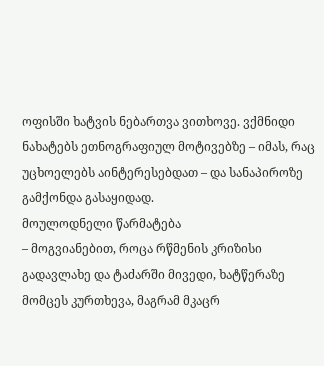ოფისში ხატვის ნებართვა ვითხოვე. ვქმნიდი ნახატებს ეთნოგრაფიულ მოტივებზე – იმას, რაც უცხოელებს აინტერესებდათ – და სანაპიროზე გამქონდა გასაყიდად.
მოულოდნელი წარმატება
– მოგვიანებით, როცა რწმენის კრიზისი გადავლახე და ტაძარში მივედი, ხატწერაზე მომცეს კურთხევა, მაგრამ მკაცრ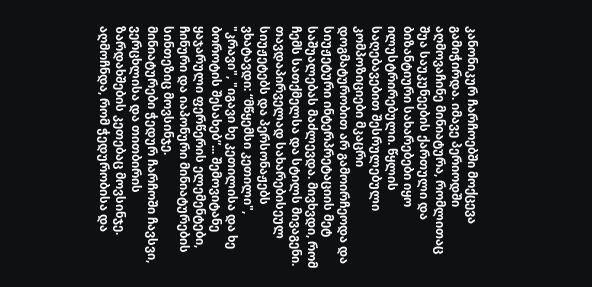კანონიკურ ჩარჩოებში მოქცევა გამიჭირდა. იმავე პერიოდში აღმოვაჩინე მინიატურა, რომლითაც შუა საუკუნეების ქართული და ბიზანტიური სახარებები იყო ილუსტრირებული. წყლის საღებავებით შესრულებული კომპოზიციები მკაცრი დოგმატურობით არ გამოირჩეოდა და სიუჟეტური ინტერპრეტაციის მეტ საშუალებას მაძლევდა. მივხვდი, რომ ჩემს სათქმელსა და სტილს მივაგენი. თავდაპირველად სახარებისეულ სიუჟეტებს და პერსონაჟებს ვხატავდი: “მწყემსი კეთილი", "კრავი", "იგავი ხე კეთილისა და ხე ბოროტის შესახებ”... შემოვიტანე ყაჯარული ფერწერის ელემენტები, ჩინური და იაპონური მინიატურების სინთეზიც მოვსინჯე.
მინიატურები ჭედურ ჩარჩოში ჩავსვი, ვერცხლისა და თითბირის ზარდახშების კეთებაც მოვსინჯე. აღმოჩნდა, რომ ჭედურობისა და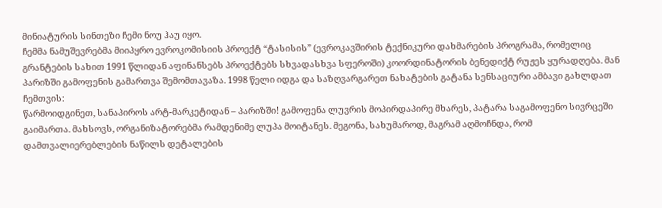მინიატურის სინთეზი ჩემი ნოუ ჰაუ იყო.
ჩემმა ნამუშევრებმა მიიპყრო ევროკომისიის პროექტ “ტასისის” (ევროკავშირის ტექნიკური დახმარების პროგრამა, რომელიც გრანტების სახით 1991 წლიდან აფინანსებს პროექტებს სხვადასხვა სფეროში) კოორდინატორის ბენედიქტ რუჟეს ყურადღება. მან პარიზში გამოფენის გამართვა შემომთავაზა. 1998 წელი იდგა და საზღვარგარეთ ნახატების გატანა სენსაციური ამბავი გახლდათ ჩემთვის:
წარმოიდგინეთ, სანაპიროს არტ-მარკეტიდან – პარიზში! გამოფენა ლუვრის მოპირდაპირე მხარეს, პატარა საგამოფენო სივრცეში გაიმართა. მახსოვს, ორგანიზატორებმა რამდენიმე ლუპა მოიტანეს. მეგონა, სახუმაროდ, მაგრამ აღმოჩნდა, რომ დამთვალიერებლების ნაწილს დეტალების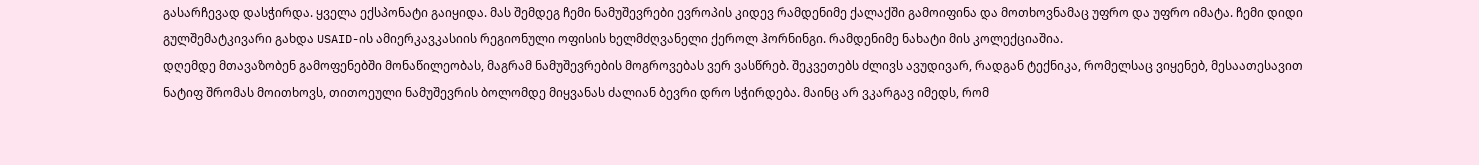გასარჩევად დასჭირდა. ყველა ექსპონატი გაიყიდა. მას შემდეგ ჩემი ნამუშევრები ევროპის კიდევ რამდენიმე ქალაქში გამოიფინა და მოთხოვნამაც უფრო და უფრო იმატა. ჩემი დიდი გულშემატკივარი გახდა USAID-ის ამიერკავკასიის რეგიონული ოფისის ხელმძღვანელი ქეროლ ჰორნინგი. რამდენიმე ნახატი მის კოლექციაშია.
დღემდე მთავაზობენ გამოფენებში მონაწილეობას, მაგრამ ნამუშევრების მოგროვებას ვერ ვასწრებ. შეკვეთებს ძლივს ავუდივარ, რადგან ტექნიკა, რომელსაც ვიყენებ, მესაათესავით ნატიფ შრომას მოითხოვს, თითოეული ნამუშევრის ბოლომდე მიყვანას ძალიან ბევრი დრო სჭირდება. მაინც არ ვკარგავ იმედს, რომ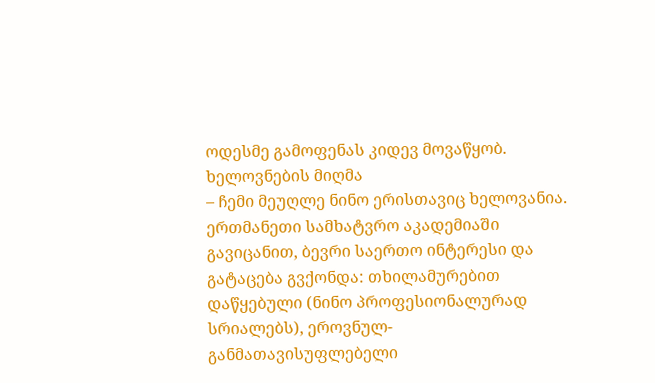ოდესმე გამოფენას კიდევ მოვაწყობ.
ხელოვნების მიღმა
– ჩემი მეუღლე ნინო ერისთავიც ხელოვანია. ერთმანეთი სამხატვრო აკადემიაში გავიცანით, ბევრი საერთო ინტერესი და გატაცება გვქონდა: თხილამურებით დაწყებული (ნინო პროფესიონალურად სრიალებს), ეროვნულ-განმათავისუფლებელი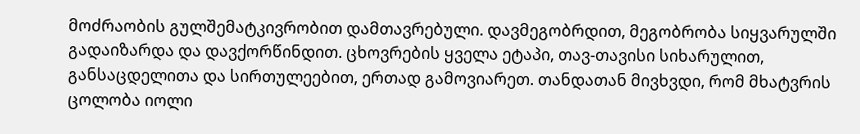მოძრაობის გულშემატკივრობით დამთავრებული. დავმეგობრდით, მეგობრობა სიყვარულში გადაიზარდა და დავქორწინდით. ცხოვრების ყველა ეტაპი, თავ-თავისი სიხარულით, განსაცდელითა და სირთულეებით, ერთად გამოვიარეთ. თანდათან მივხვდი, რომ მხატვრის ცოლობა იოლი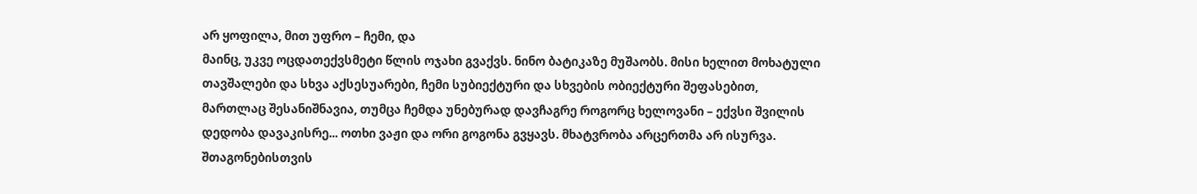არ ყოფილა, მით უფრო – ჩემი, და
მაინც, უკვე ოცდათექვსმეტი წლის ოჯახი გვაქვს. ნინო ბატიკაზე მუშაობს. მისი ხელით მოხატული თავშალები და სხვა აქსესუარები, ჩემი სუბიექტური და სხვების ობიექტური შეფასებით, მართლაც შესანიშნავია, თუმცა ჩემდა უნებურად დავჩაგრე როგორც ხელოვანი – ექვსი შვილის დედობა დავაკისრე... ოთხი ვაჟი და ორი გოგონა გვყავს. მხატვრობა არცერთმა არ ისურვა.
შთაგონებისთვის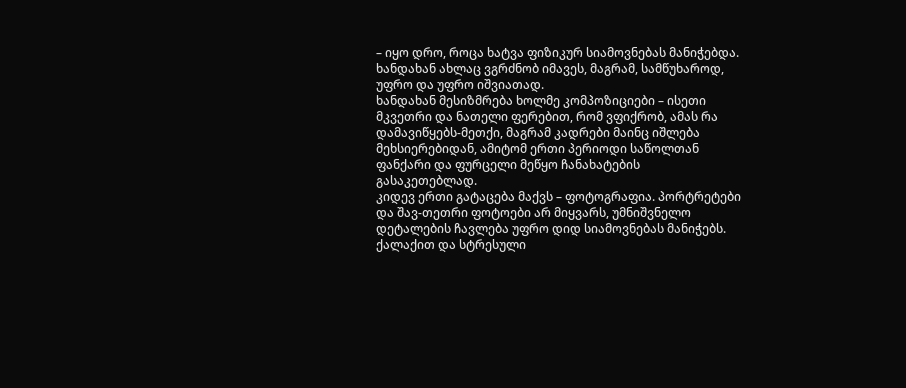– იყო დრო, როცა ხატვა ფიზიკურ სიამოვნებას მანიჭებდა. ხანდახან ახლაც ვგრძნობ იმავეს, მაგრამ, სამწუხაროდ, უფრო და უფრო იშვიათად.
ხანდახან მესიზმრება ხოლმე კომპოზიციები – ისეთი მკვეთრი და ნათელი ფერებით, რომ ვფიქრობ, ამას რა დამავიწყებს-მეთქი, მაგრამ კადრები მაინც იშლება მეხსიერებიდან, ამიტომ ერთი პერიოდი საწოლთან ფანქარი და ფურცელი მეწყო ჩანახატების გასაკეთებლად.
კიდევ ერთი გატაცება მაქვს – ფოტოგრაფია. პორტრეტები და შავ-თეთრი ფოტოები არ მიყვარს, უმნიშვნელო დეტალების ჩავლება უფრო დიდ სიამოვნებას მანიჭებს.
ქალაქით და სტრესული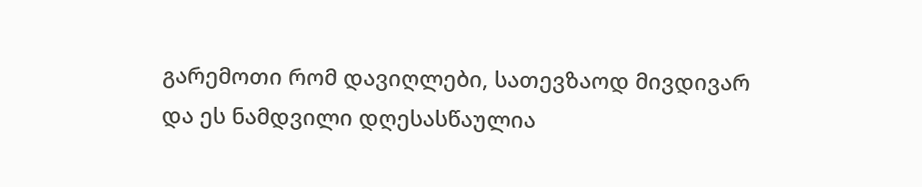გარემოთი რომ დავიღლები, სათევზაოდ მივდივარ და ეს ნამდვილი დღესასწაულია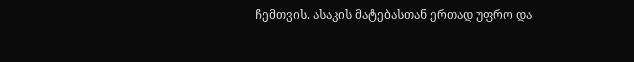ჩემთვის. ასაკის მატებასთან ერთად უფრო და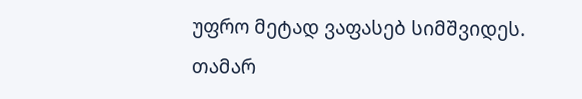უფრო მეტად ვაფასებ სიმშვიდეს.
თამარ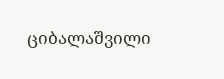ციბალაშვილი